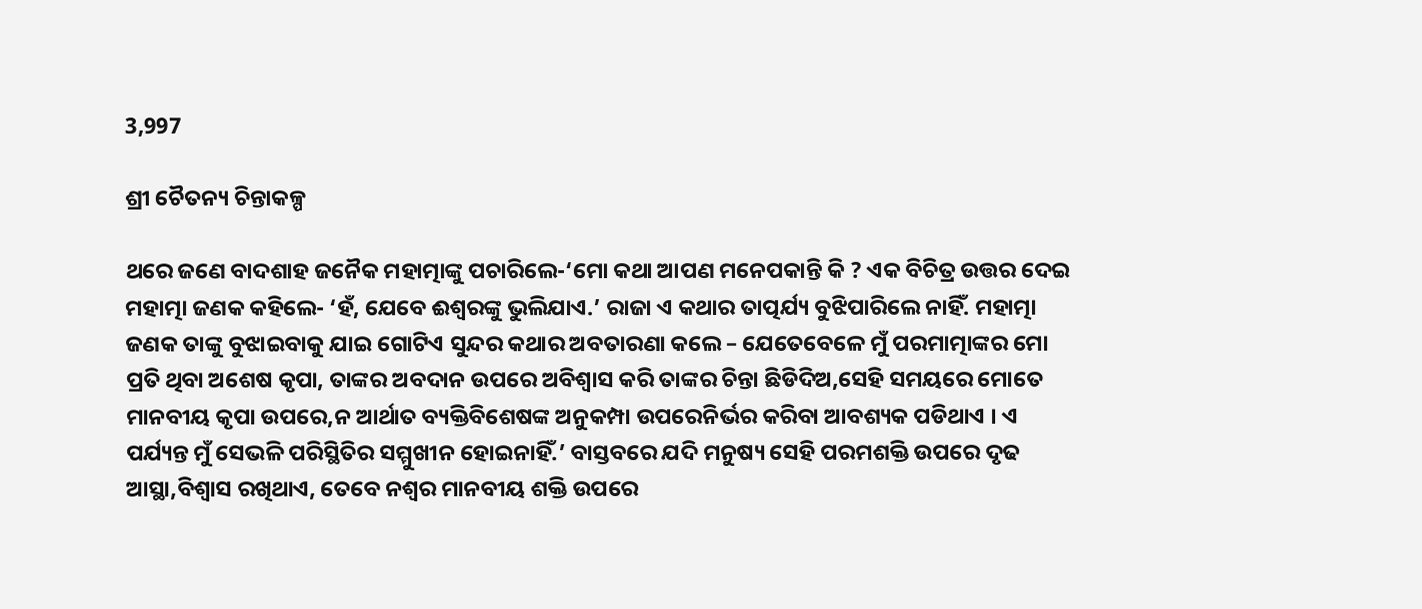3,997

ଶ୍ରୀ ଚୈତନ୍ୟ ଚିନ୍ତାକଳ୍ପ

ଥରେ ଜଣେ ବାଦଶାହ ଜନୈକ ମହାତ୍ମାଙ୍କୁ ପଚାରିଲେ-‘ମୋ କଥା ଆପଣ ମନେପକାନ୍ତି କି ? ଏକ ବିଚିତ୍ର ଉତ୍ତର ଦେଇ ମହାତ୍ମା ଜଣକ କହିଲେ- ‘ହଁ, ଯେବେ ଈଶ୍ୱରଙ୍କୁ ଭୁଲିଯାଏ.’ ରାଜା ଏ କଥାର ତାତ୍ପର୍ଯ୍ୟ ବୁଝିପାରିଲେ ନାହିଁ. ମହାତ୍ମା ଜଣକ ତାଙ୍କୁ ବୁଝାଇବାକୁ ଯାଇ ଗୋଟିଏ ସୁନ୍ଦର କଥାର ଅବତାରଣା କଲେ – ଯେତେବେଳେ ମୁଁ ପରମାତ୍ମାଙ୍କର ମୋ ପ୍ରତି ଥିବା ଅଶେଷ କୃପା, ତାଙ୍କର ଅବଦାନ ଉପରେ ଅବିଶ୍ୱାସ କରି ତାଙ୍କର ଚିନ୍ତା ଛିଡିଦିଅ,ସେହି ସମୟରେ ମୋତେ ମାନବୀୟ କୃପା ଉପରେ,ନ ଆର୍ଥାତ ବ୍ୟକ୍ତିବିଶେଷଙ୍କ ଅନୁକମ୍ପା ଉପରେନିର୍ଭର କରିବା ଆବଶ୍ୟକ ପଡିଥାଏ । ଏ ପର୍ଯ୍ୟନ୍ତ ମୁଁ ସେଭଳି ପରିସ୍ଥିତିର ସମ୍ମୁଖୀନ ହୋଇନାହିଁ.’ ବାସ୍ତବରେ ଯଦି ମନୁଷ୍ୟ ସେହି ପରମଶକ୍ତି ଉପରେ ଦୃଢ ଆସ୍ଥା,ବିଶ୍ୱାସ ରଖିଥାଏ, ତେବେ ନଶ୍ୱର ମାନବୀୟ ଶକ୍ତି ଉପରେ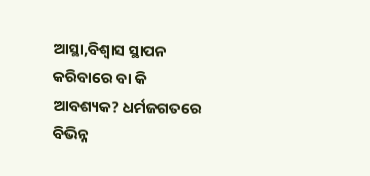ଆସ୍ଥା,ବିଶ୍ୱାସ ସ୍ଥାପନ କରିବାରେ ବା କି ଆବଶ୍ୟକ? ଧର୍ମଜଗତରେ ବିଭିନ୍ନ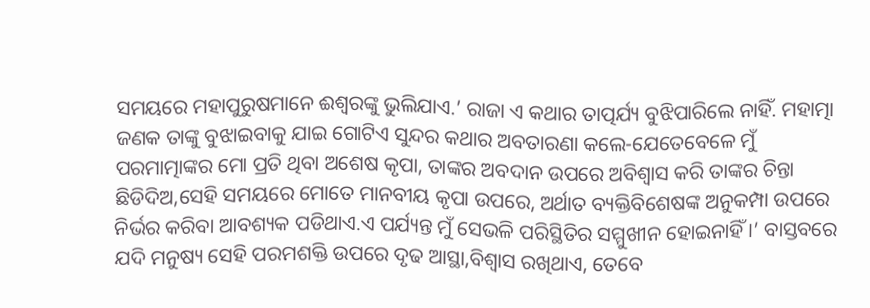ସମୟରେ ମହାପୁରୁଷମାନେ ଈଶ୍ୱରଙ୍କୁ ଭୁଲିଯାଏ.’ ରାଜା ଏ କଥାର ତାତ୍ପର୍ଯ୍ୟ ବୁଝିପାରିଲେ ନାହିଁ. ମହାତ୍ମା ଜଣକ ତାଙ୍କୁ ବୁଝାଇବାକୁ ଯାଇ ଗୋଟିଏ ସୁନ୍ଦର କଥାର ଅବତାରଣା କଲେ-ଯେତେବେଳେ ମୁଁ ପରମାତ୍ମାଙ୍କର ମୋ ପ୍ରତି ଥିବା ଅଶେଷ କୃପା, ତାଙ୍କର ଅବଦାନ ଉପରେ ଅବିଶ୍ୱାସ କରି ତାଙ୍କର ଚିନ୍ତା ଛିଡିଦିଅ,ସେହି ସମୟରେ ମୋତେ ମାନବୀୟ କୃପା ଉପରେ, ଅର୍ଥାତ ବ୍ୟକ୍ତିବିଶେଷଙ୍କ ଅନୁକମ୍ପା ଉପରେ ନିର୍ଭର କରିବା ଆବଶ୍ୟକ ପଡିଥାଏ.ଏ ପର୍ଯ୍ୟନ୍ତ ମୁଁ ସେଭଳି ପରିସ୍ଥିତିର ସମ୍ମୁଖୀନ ହୋଇନାହିଁ ।’ ବାସ୍ତବରେ ଯଦି ମନୁଷ୍ୟ ସେହି ପରମଶକ୍ତି ଉପରେ ଦୃଢ ଆସ୍ଥା,ବିଶ୍ୱାସ ରଖିଥାଏ, ତେବେ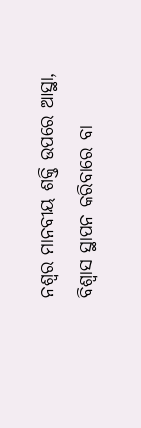ନଶ୍ୱର ମାନବୀୟ ଶକ୍ତି ଉପରେ ଆସ୍ଥା, ବିଶ୍ୱାସ ସ୍ଥାପନ କରିବାରେ ବା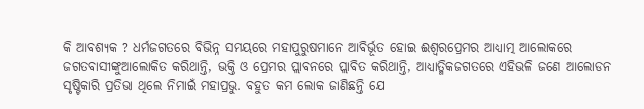କି ଆବଶ୍ୟକ ? ଧର୍ମଜଗତରେ ବିଭିନ୍ନ ସମୟରେ ମହାପୁରୁଷମାନେ ଆବିର୍ଭୂତ ହୋଇ ଈଶ୍ୱରପ୍ରେମର ଆଧ୍ୟାତ୍ମ ଆଲୋକରେ ଜଗତବାସୀଙ୍କୁଆଲୋକିତ କରିଥାନ୍ତି, ଭକ୍ତି ଓ ପ୍ରେମର ପ୍ଲାବନରେ ପ୍ଲାବିତ କରିଥାନ୍ତି, ଆଧ୍ୟାତ୍ମିକଜଗତରେ ଏହିଭଳି ଜଣେ ଆଲୋଡନ ସୃଷ୍ଟିକାରି ପ୍ରତିଭା ଥିଲେ ନିମାଇଁ ମହାପ୍ରଭୁ. ବହୁତ କମ ଲୋକ ଜାଣିଛନ୍ତି ଯେ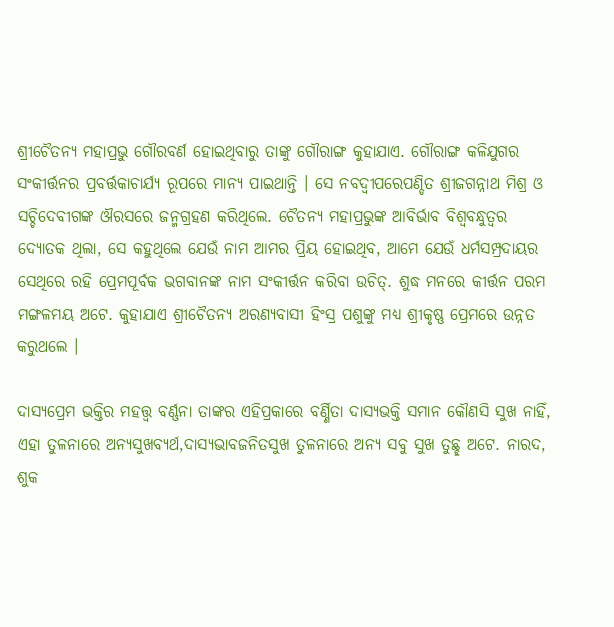ଶ୍ରୀଚୈତନ୍ୟ ମହାପ୍ରଭୁ ଗୌରବର୍ଣ ହୋଇଥିବାରୁ ତାଙ୍କୁ ଗୌରାଙ୍ଗ କୁହାଯାଏ. ଗୌରାଙ୍ଗ କଳିଯୁଗର ସଂକୀର୍ତ୍ତନର ପ୍ରବର୍ତ୍ତକାଚାର୍ଯ୍ୟ ରୂପରେ ମାନ୍ୟ ପାଇଥାନ୍ତି । ସେ ନବଦ୍ୱୀପରେପଣ୍ଡିତ ଶ୍ରୀଜଗନ୍ନାଥ ମିଶ୍ର ଓ ସଚ୍ଚିଦେବୀଗଙ୍କ ଔରସରେ ଜନ୍ମଗ୍ରହଣ କରିଥିଲେ. ଚୈତନ୍ୟ ମହାପ୍ରଭୁଙ୍କ ଆବିର୍ଭାବ ବିଶ୍ୱବନ୍ଧୁତ୍ୱର ଦ୍ୟୋତକ ଥିଲା, ସେ କହୁଥିଲେ ଯେଉଁ ନାମ ଆମର ପ୍ରିୟ ହୋଇଥିବ, ଆମେ ଯେଉଁ ଧର୍ମସମ୍ପ୍ରଦାୟର ସେଥିରେ ରହି ପ୍ରେମପୂର୍ବକ ଭଗବାନଙ୍କ ନାମ ସଂକୀର୍ତ୍ତନ କରିବା ଉଚିତ୍. ଶୁଦ୍ଧ ମନରେ କୀର୍ତ୍ତନ ପରମ ମଙ୍ଗଳମୟ ଅଟେ. କୁହାଯାଏ ଶ୍ରୀଚୈତନ୍ୟ ଅରଣ୍ୟବାସୀ ହିଂସ୍ର ପଶୁଙ୍କୁ ମଧ୍ୟ ଶ୍ରୀକୃଷ୍ଣ ପ୍ରେମରେ ଉନ୍ନତ କରୁଥଲେ ।

ଦାସ୍ୟପ୍ରେମ ଭକ୍ତିର ମହତ୍ତ୍ୱ ବର୍ଣ୍ଣନା ତାଙ୍କର ଏହିପ୍ରକାରେ ବର୍ଣ୍ଣିତା ଦାସ୍ୟଭକ୍ତି ସମାନ କୌଣସି ସୁଖ ନାହିଁ, ଏହା ତୁଳନାରେ ଅନ୍ୟସୁଖବ୍ୟର୍ଥ,ଦାସ୍ୟଭାବଜନିତସୁଖ ତୁଳନାରେ ଅନ୍ୟ ସବୁ ସୁଖ ତୁଛ୍ଛ ଅଟେ. ନାରଦ, ଶୁକ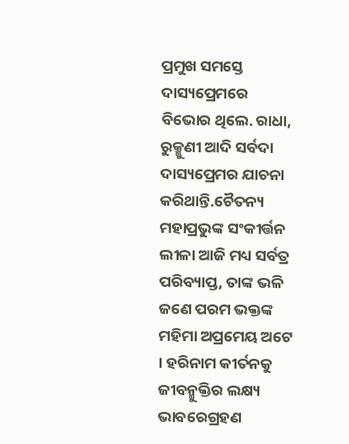ପ୍ରମୁଖ ସମସ୍ତେ ଦାସ୍ୟପ୍ରେମରେ ବିଭୋର ଥିଲେ. ରାଧା, ରୁକ୍ମୁଣୀ ଆଦି ସର୍ବଦା ଦାସ୍ୟପ୍ରେମର ଯାଚନା କରିଥାନ୍ତି.ଚୈତନ୍ୟ ମହାପ୍ରଭୁଙ୍କ ସଂକୀର୍ତ୍ତନ ଲୀଳା ଆଜି ମଧ୍ୟ ସର୍ବତ୍ର ପରିବ୍ୟାପ୍ତ, ତାଙ୍କ ଭଳି ଜଣେ ପରମ ଭକ୍ତଙ୍କ ମହିମା ଅପ୍ରମେୟ ଅଟେ । ହରିନାମ କୀର୍ତନକୁ ଜୀବନ୍ମୁକ୍ତିର ଲକ୍ଷ୍ୟ ଭାବରେଗ୍ରହଣ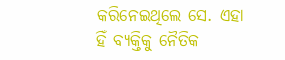କରିନେଇଥିଲେ ସେ. ଏହା ହିଁ ବ୍ୟକ୍ତିକୁ ନୈତିକ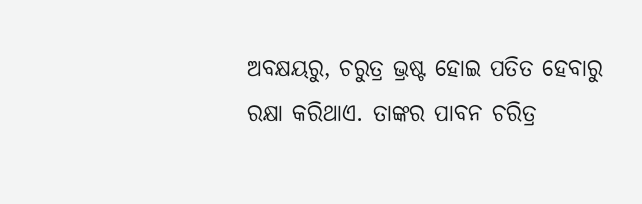ଅବକ୍ଷୟରୁ, ଚରୁତ୍ର ଭ୍ରଷ୍ଟ ହୋଇ ପତିତ ହେବାରୁ ରକ୍ଷା କରିଥାଏ. ତାଙ୍କର ପାବନ ଚରିତ୍ର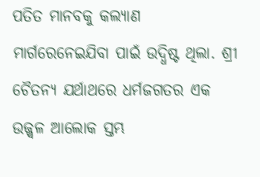ପତିତ ମାନବକୁ କଲ୍ୟାଣ ମାର୍ଗରେନେଇଯିବା ପାଇଁ ଉଦ୍ଧିଷ୍ଟ ଥିଲା. ଶ୍ରୀ ଚୈତନ୍ୟ ଯର୍ଥାଥରେ ଧର୍ମଜଗତର ଏକ ଉଜ୍ଜ୍ୱଳ ଆଲୋକ ସ୍ତମ୍ଭ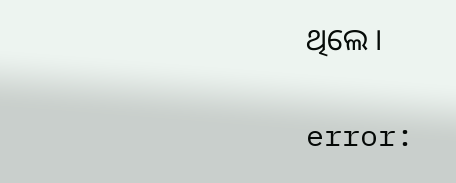ଥିଲେ ।

error: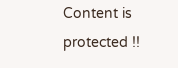Content is protected !!